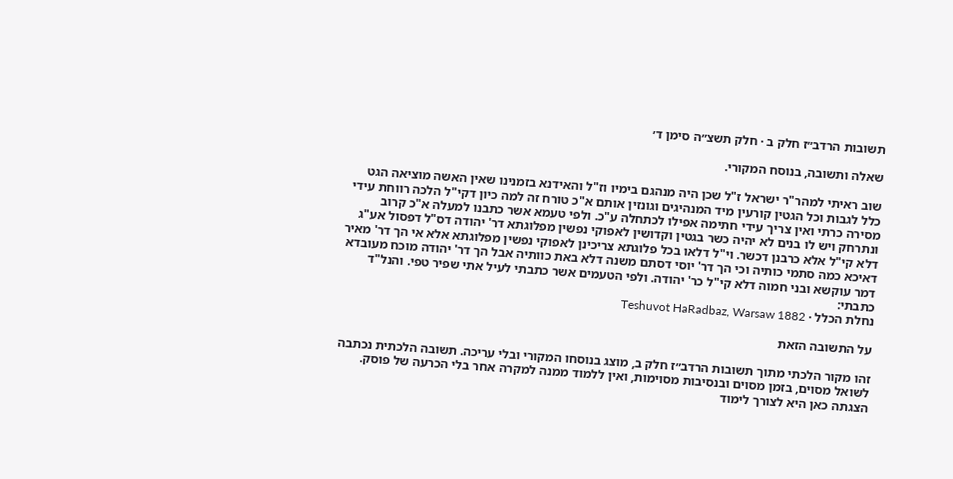תשובות הרדב״ז חלק ב · חלק תשצ״ה סימן ד׳

שאלה ותשובה, בנוסח המקורי.

שוב ראיתי למהר"ר ישראל ז"ל שכן היה מנהגם בימיו וז"ל והאידנא בזמנינו שאין האשה מוציאה הגט כלל לגבות וכל הגטין קורעין מיד המנהיגים וגונזין אותם א"כ טורח זה למה כיון דקי"ל הלכה רווחת עידי מסירה כרתי ואין צריך עידי חתימה אפילו לכתחלה ע"כ. ולפי טעמא אשר כתבנו למעלה א"כ קרוב ונתרחק ויש לו בנים לא יהיה כשר בגטין וקדושין לאפוקי נפשין מפלוגתא דר' יהודה דס"ל דפסול אע"ג דלא קי"ל אלא כרבנן דכשר. וי"ל דלאו בכל פלוגתא צריכינן לאפוקי נפשין מפלוגתא אלא אי הך דר' מאיר דאיכא כמה סתמי כותיה וכי הך דר' יוסי דסתם משנה דלא באת כוותיה אבל הך דר' יהודה מוכח מעובדא דמר עוקשא ובני חמוה דלא קי"ל כר' יהודה. ולפי הטעמים אשר כתבתי לעיל אתי שפיר טפי. והנל"ד כתבתי:
נחלת הכלל · Teshuvot HaRadbaz, Warsaw 1882

על התשובה הזאת

זהו מקור הלכתי מתוך תשובות הרדב״ז חלק ב, מוצג בנוסחו המקורי ובלי עריכה. תשובה הלכתית נכתבה לשואל מסוים, בזמן מסוים ובנסיבות מסוימות, ואין ללמוד ממנה למקרה אחר בלי הכרעה של פוסק. הצגתה כאן היא לצורך לימוד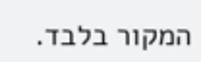המקור בלבד.